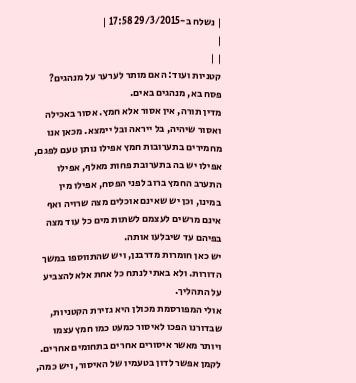| נשלח ב-29/3/2015 17:58 |
|
| |
קטניות ועוד: האם מותר לערער על מנהגים?
פסח בא, מנהגים באים.
מדין תורה, אין אסור אלא חמץ. אסור באכילה ואסור שיהיה, בל ייראה ובל יימצא. מכאן אנו מחמירים בתערובות חמץ אפילו נותן טעם לפגם, אפילו יש בה בתערובת פחות מאלף, אפילו התערב החמץ ברוב לפני הפסח, אפילו מין במינו, וכן יש שאינם אוכלים מצה שרויה ואף אינם מרשים לעצמם לשתות מים כל עוד מצה בפיהם עד שיבלעו אותה.
יש כאן חומרות מדרבנן, ויש שהתווספו במשך הדורות. ולא באתי לנתח כל אחת אלא להצביע על התהליך.
אולי המפורסמת מכולן היא גזירת הקטניות, שבדורנו הפכו לאיסור כמעט כמו חמץ עצמו ויותר מאשר איסורים אחרים בתחומים אחרים.
לקמן אפשר לדון בטעמיו של האיסור, ויש כמה,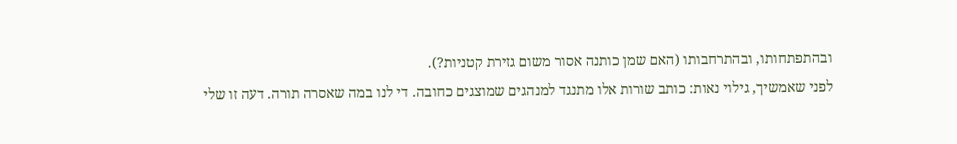ובהתפתחותו, ובהתרחבותו (האם שמן כותנה אסור משום גזירת קטניות?).
לפני שאמשיך, גילוי נאות: כותב שורות אלו מתנגד למנהגים שמוצגים כחובה. די לנו במה שאסרה תורה. דעה זו שלי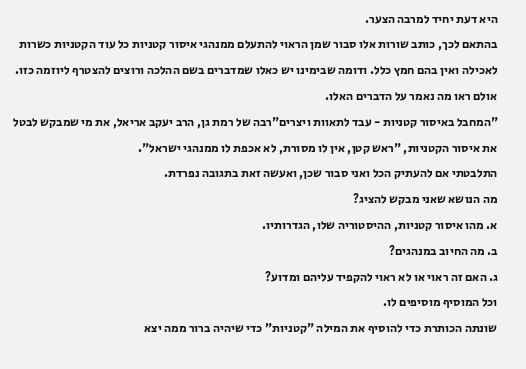היא דעת יחיד למרבה הצער.
בהתאם לכך, כותב שורות אלו סבור שמן הראוי להתעלם ממנהגי איסור קטניות כל עוד הקטניות כשרות לאכילה ואין בהם חמץ כלל. ודומה שבימינו יש כאלו שמדברים בשם ההלכה ורוצים להצטרף ליוזמה כזו.
אולם ראו מה נאמר על הדברים האלו.
"המחבל באיסור קטניות - עבד לתאוות ויצרים"רבה של רמת גן, הרב יעקב אריאל, את מי שמבקש לבטל את איסור הקטניות, "ראש קטן, אין לו מסורת, לא אכפת לו ממנהגי ישראל".
התלבטתי אם להעתיק הכל ואני סבור שכן, ואעשה זאת בתגובה נפרדת.
מה הנושא שאני מבקש להציג?
א. מהו איסור קטניות, ההיסטוריה שלו, הגדרותיו.
ב. מה החיוב במנהגים?
ג. האם זה ראוי או לא ראוי להקפיד עליהם ומדוע?
וכל המוסיף מוסיפים לו.
שונתה הכותרת כדי להוסיף את המילה "קטניות" כדי שיהיה ברור ממה יצא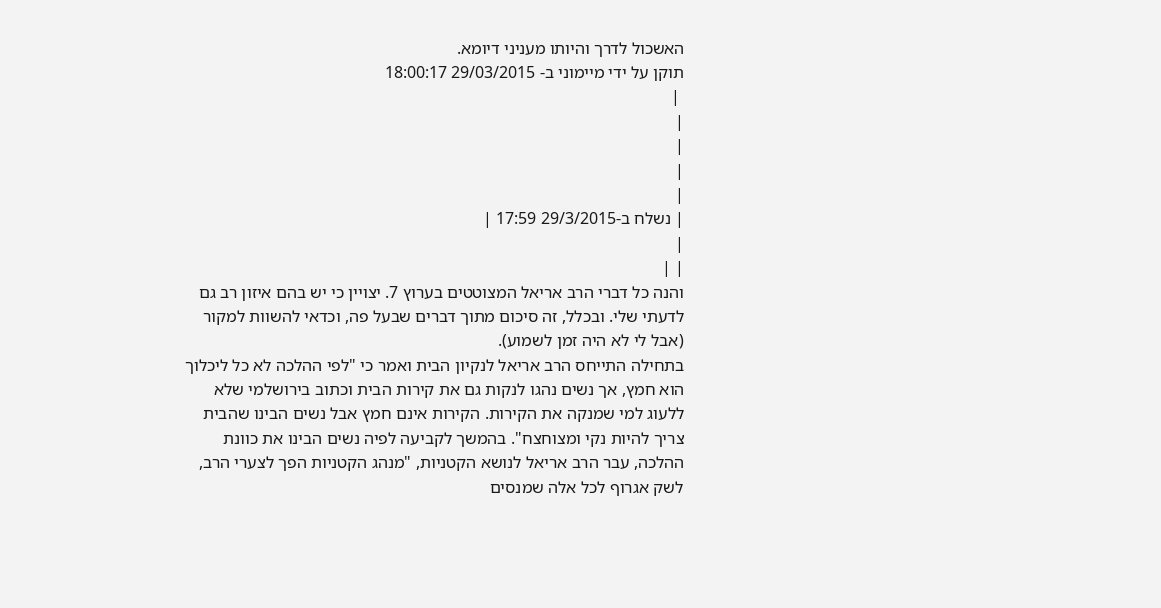האשכול לדרך והיותו מעניני דיומא.
תוקן על ידי מיימוני ב- 29/03/2015 18:00:17
 |
|
|
|
|
| נשלח ב-29/3/2015 17:59 |
|
| |
והנה כל דברי הרב אריאל המצוטטים בערוץ 7. יצויין כי יש בהם איזון רב גם לדעתי שלי. ובכלל, זה סיכום מתוך דברים שבעל פה, וכדאי להשוות למקור (אבל לי לא היה זמן לשמוע).
בתחילה התייחס הרב אריאל לנקיון הבית ואמר כי "לפי ההלכה לא כל ליכלוך הוא חמץ, אך נשים נהגו לנקות גם את קירות הבית וכתוב בירושלמי שלא ללעוג למי שמנקה את הקירות. הקירות אינם חמץ אבל נשים הבינו שהבית צריך להיות נקי ומצוחצח". בהמשך לקביעה לפיה נשים הבינו את כוונת ההלכה, עבר הרב אריאל לנושא הקטניות, "מנהג הקטניות הפך לצערי הרב, לשק אגרוף לכל אלה שמנסים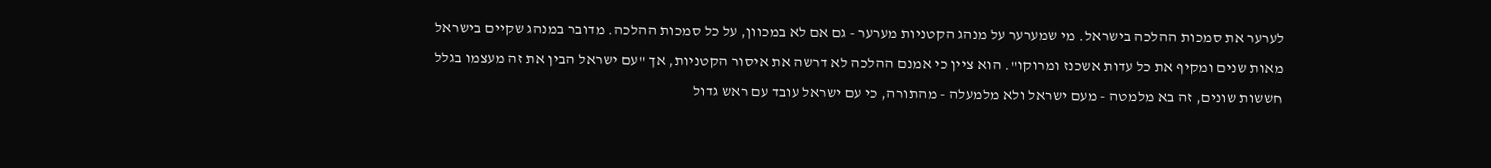לערער את סמכות ההלכה בישראל. מי שמערער על מנהג הקטניות מערער - גם אם לא במכוון, על כל סמכות ההלכה. מדובר במנהג שקיים בישראל מאות שנים ומקיף את כל עדות אשכנז ומרוקו". הוא ציין כי אמנם ההלכה לא דרשה את איסור הקטניות, אך "עם ישראל הבין את זה מעצמו בגלל חששות שונים, זה בא מלמטה - מעם ישראל ולא מלמעלה - מהתורה, כי עם ישראל עובד עם ראש גדול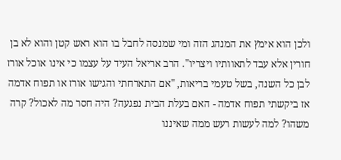ולכן הוא אימץ את המנהג הזה ומי שמנסה לחבל בו הוא ראש קטן והוא לא בן חורין אלא עבד לתאוותיו ויצריו". הרב אריאל העיד על עצמו כי אינו אוכל אורז לבן כל השנה, בשל טעמי בריאות, "אם התארחתי והגישו אורז או תפוח אדמה אז ביקשתי תפוח אדמה - האם בעלת הבית נפגעה? היה חסר מה לאכול? קרה משהו? למה לעשות רעש ממה שאיננו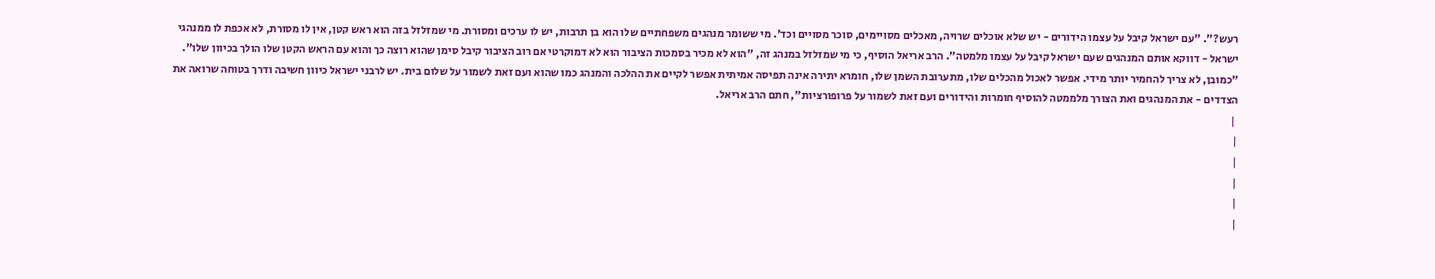רעש?". "עם ישראל קיבל על עצמו הידורים - יש שלא אוכלים שרויה, מאכלים מסויימים, סוכר מסויים וכד'. מי ששומר מנהגים משפחתיים שלו הוא בן תרבות, יש לו ערכים ומסורת. מי שמזלזל בזה הוא ראש קטן, אין לו מסורת, לא אכפת לו ממנהגי ישראל - דווקא אותם המנהגים שעם ישראל קיבל על עצמו מלמטה". הרב אריאל הוסיף, כי מי שמזלזל במנהג זה, "הוא לא מכיר בסמכות הציבור הוא לא דמוקרטי אם רוב הציבור קיבל סימן שהוא רוצה כך והוא עם הראש הקטן שלו הולך בכיוון שלו". "כמובן, לא צריך להחמיר יותר מידי. אפשר לאכול מהכלים שלו, מתערובת השמן שלו, חומרא יתירה אינה תפיסה אמיתית אפשר לקיים את ההלכה והמנהג כמו שהוא ועם זאת לשמור על שלום בית. יש לרבני ישראל כיוון חשיבה ודרך בטוחה שרואה את הצדדים - את המנהגים ואת הצורך מלממטה להוסיף חומרות והידורים ועם זאת לשמור על פרופורציות", חתם הרב אריאל.
 |
|
|
|
|
|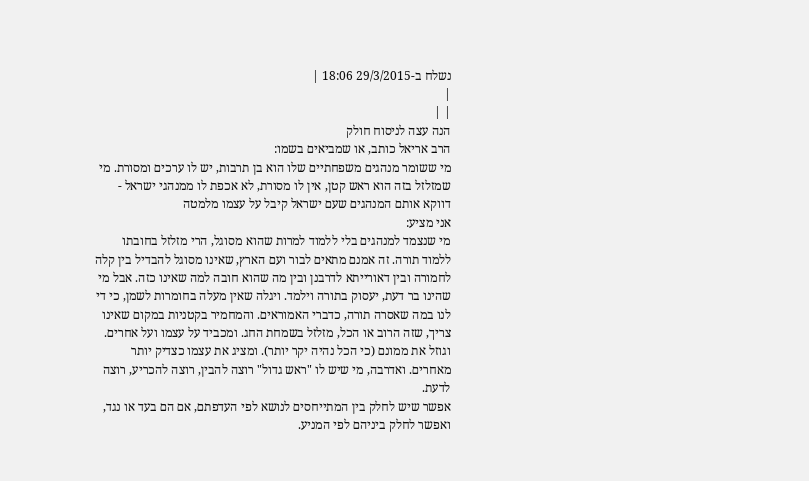נשלח ב-29/3/2015 18:06 |
|
| |
הנה עצה לניסוח חולק
הרב אריאל כותב, או שמביאים בשמו:
מי ששומר מנהגים משפחתיים שלו הוא בן תרבות, יש לו ערכים ומסורת. מי שמזלזל בזה הוא ראש קטן, אין לו מסורת, לא אכפת לו ממנהגי ישראל - דווקא אותם המנהגים שעם ישראל קיבל על עצמו מלמטה
אני מציע:
מי שנצמד למנהגים בלי ללמוד למרות שהוא מסוגל, הרי מזלזל בחובתו ללמוד תורה. זה אמנם מתאים לבור ועם הארץ, שאינו מסוגל להבדיל בין קלה לחמורה ובין דאורייתא לדרבנן ובין מה שהוא חובה למה שאינו כזה. אבל מי שהינו בר דעת, יעסוק בתורה וילמד. ויגלה שאין מעלה בחומרות לשמן, כי די לנו במה שאסרה תורה, כדברי האמוראים. והמחמיר בקטניות במקום שאינו צריך, שזה הרוב או הכל, מזלזל בשמחת החג. ומכביד על עצמו ועל אחרים. וגוזל את ממונם (כי הכל נהיה יקר יותר). ומציג את עצמו כצדיק יותר מאחרים. ואדרבה, מי שיש לו "ראש גדול" רוצה להבין, רוצה להכריע, רוצה לדעת.
אפשר שיש לחלק בין המתייחסים לנושא לפי העדפתם, אם הם בעד או נגד, ואפשר לחלק ביניהם לפי המניע.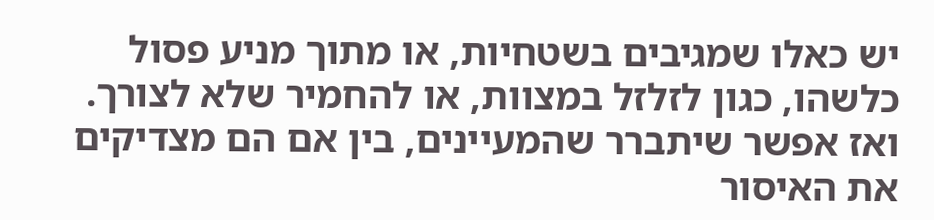יש כאלו שמגיבים בשטחיות, או מתוך מניע פסול כלשהו, כגון לזלזל במצוות, או להחמיר שלא לצורך. ואז אפשר שיתברר שהמעיינים, בין אם הם מצדיקים את האיסור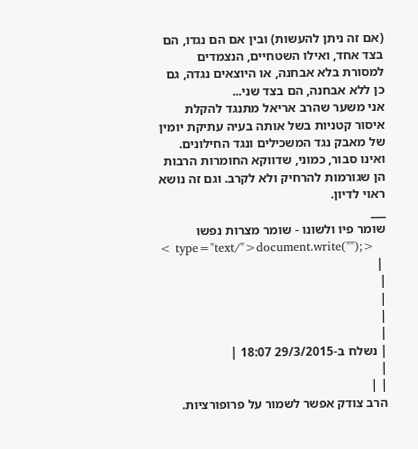(אם זה ניתן להעשות) ובין אם הם נגדו, הם בצד אחד, ואילו השטחיים, הנצמדים למסורת בלא אבחנה, או היוצאים נגדה, גם כן ללא אבחנה, הם בצד שני...
אני משער שהרב אריאל מתנגד להקלת איסור קטניות בשל אותה בעיה עתיקת יומין של מאבק נגד המשכילים ונגד החילונים. ואינו סבור, כמוני, שדווקא החומרות הרבות הן שגורמות להרחיק ולא לקרב. וגם זה נושא ראוי לדיון.
___
שומר פיו ולשונו - שומר מצרות נפשו
< type="text/">document.write("");>
 |
|
|
|
|
| נשלח ב-29/3/2015 18:07 |
|
| |
הרב צודק אפשר לשמור על פרופורציות.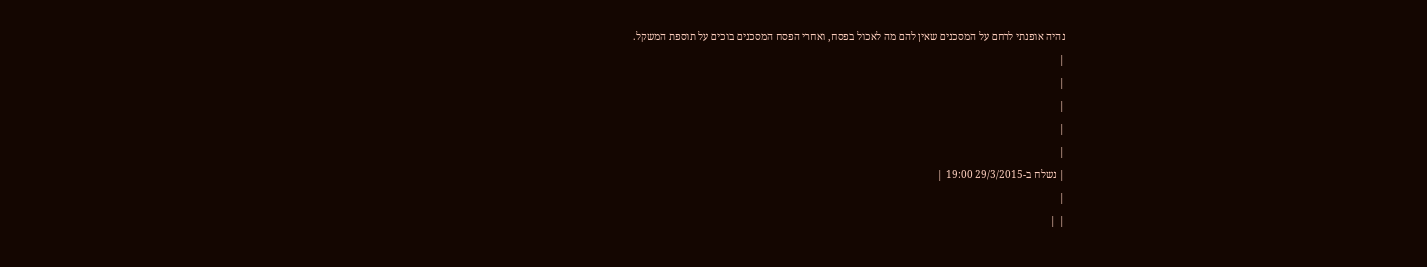נהיה אופנתי לרחם על המסכנים שאין להם מה לאכול בפסח, ואחרי הפסח המסכנים בוכים על תוספת המשקל.
|
|
|
|
|
| נשלח ב-29/3/2015 19:00 |
|
| |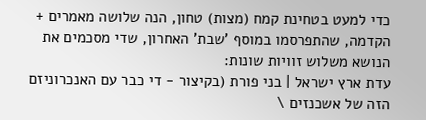כדי למעט בטחינת קמח (מצות) טחון, הנה שלושה מאמרים + הקדמה, שהתפרסמו במוסף 'שבת' האחרון, שדי מסכמים את הנושא משלוש זוויות שונות:
עדת ארץ ישראל | בני פורת (בקיצור - די כבר עם האנכרוניזם הזה של אשכנזים \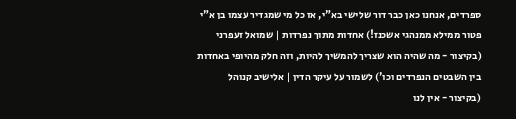ספרדים, אנחנו כאן כבר דור שלישי בא"י, אז כל מי שמגדיר עצמו בן א"י פטור ממילא ממנהגי אשכנז!) אחדות מתוך נפרדות | שמואל זעפרני (בקיצור - מה שהיה הוא שצריך להמשיך להיות, וזה חלק מהיופי באחדות בין השבטים הנפרדים וכו') לשמור על עיקר הדין | אלישיב קנוהל (בקיצור - אין לנו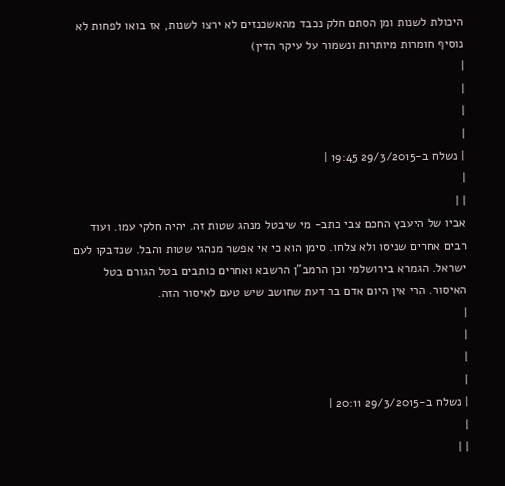היכולת לשנות ומן הסתם חלק נכבד מהאשכנזים לא ירצו לשנות, אז בואו לפחות לא נוסיף חומרות מיותרות ונשמור על עיקר הדין)
|
|
|
|
| נשלח ב-29/3/2015 19:45 |
|
| |
אביו של היעבץ החכם צבי כתב- מי שיבטל מנהג שטות זה. יהיה חלקי עמו. ועוד רבים אחרים שניסו ולא צלחו. סימן הוא כי אי אפשר מנהגי שטות והבל. שנדבקו לעם ישראל. הגמרא בירושלמי וכן הרמב"ן הרשבא ואחרים כותבים בטל הגורם בטל האיסור. הרי אין היום אדם בר דעת שחושב שיש טעם לאיסור הזה.
|
|
|
|
| נשלח ב-29/3/2015 20:11 |
|
| |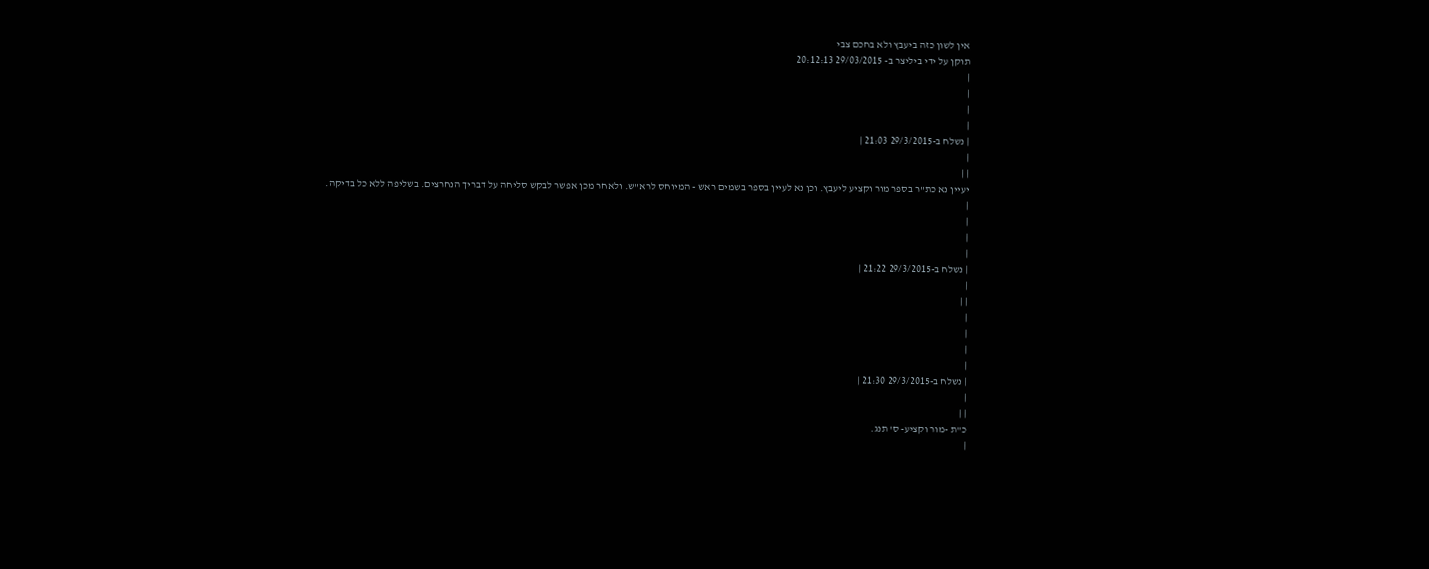אין לשון כזה ביעבץ ולא בחכם צבי
תוקן על ידי ביליצר ב- 29/03/2015 20:12:13
|
|
|
|
| נשלח ב-29/3/2015 21:03 |
|
| |
יעיין נא כת"ר בספר מור וקציע ליעבץ. וכן נא לעיין בספר בשמים ראש - המיוחס לרא"ש. ולאחר מכן אפשר לבקש סליחה על דבריך הנחרצים. בשליפה ללא כל בדיקה.
|
|
|
|
| נשלח ב-29/3/2015 21:22 |
|
| |
|
|
|
|
| נשלח ב-29/3/2015 21:30 |
|
| |
כ"ת -מור וקציע- ס' תנג.
|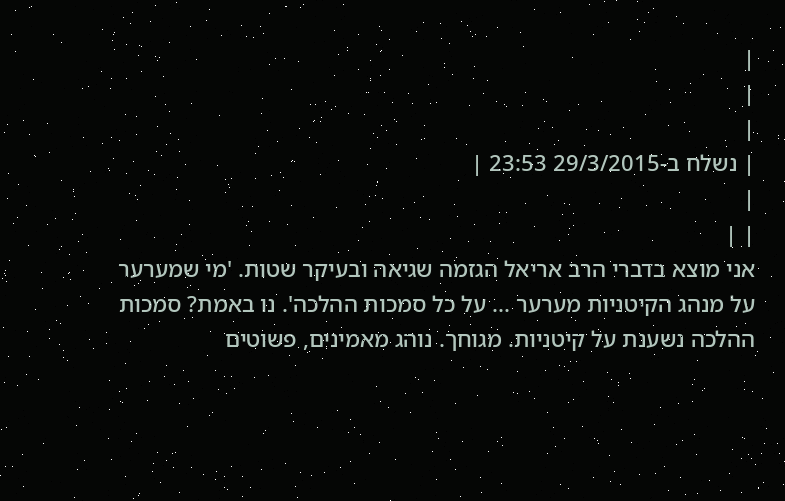|
|
|
| נשלח ב-29/3/2015 23:53 |
|
| |
אני מוצא בדברי הרב אריאל הגזמה שגיאה ובעיקר שטות. 'מי שמערער על מנהג הקיטניות מערער ... על כל סמכות ההלכה'. נו באמת? סמכות ההלכה נשענת על קיטניות. מגוחך. נוהג מאמינים, פשוטים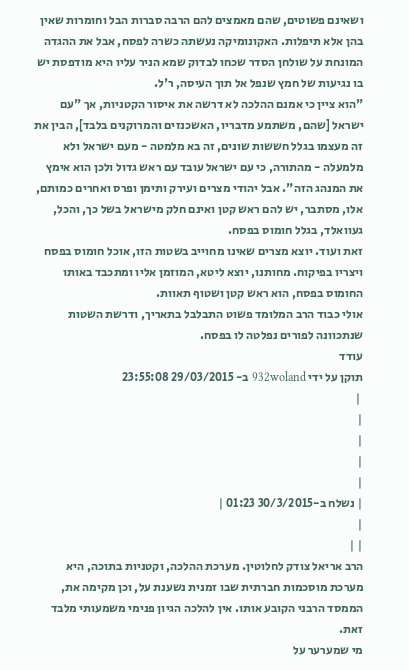ושאינם פשוטים, שהם מאמצים להם הרבה סברות הבל וחומרות שאין בהן אלא תיפלות. האקונומיקה נעשתה כשרה לפסח, אבל את ההגדה המונחת על שולחן הסדר שכחו לבדוק שמא הניר עליו היא מודפסת יש בו נגיעות של חמץ שנפל אל תוך העיסה, ר'ל.
"הוא ציין כי אמנם ההלכה לא דרשה את איסור הקטניות, אך "עם ישראל [שהם, משתמע מדבריו, האשכנזים והמרוקנים בלבד], הבין את זה מעצמו בגלל חששות שונים, זה בא מלמטה - מעם ישראל ולא מלמעלה - מהתורה, כי עם ישראל עובד עם ראש גדול ולכן הוא אימץ את המנהג הזה". אבל יהודי מצרים ועירק ותימן ופרס ואחרים כמותם, אלו, מסתבר, יש להם ראש קטן ואינם חלק מישראל בשל כך, והכל, געוואלד, בגלל חומוס בפסח.
זאת ועוד. יוצא מצרים שאינו מחוייב בשטות הזו, אוכל חומוס בפסח ויצריו בפיקוח. מחותנו, יוצא ליטא, המוזמן אליו ומתכבד באותו החומוס בפסח, הוא ראש קטן ושטוף תאוות.
אולי כבוד הרב המלומד פשוט התבלבל בתאריך, ודרשת השטות שנתכוונה לפורים נפלטה לו בפסח.
עודד
תוקן על ידי 932woland ב- 29/03/2015 23:55:08
 |
|
|
|
|
| נשלח ב-30/3/2015 01:23 |
|
| |
הרב אריאל צודק לחלוטין. מערכת ההלכה, וקטניות בתוכה, היא מערכת מוסכמות חברתית שבו זמנית נשענת על, וכן מקימה את, הממסד הרבני הקובע אותו. אין להלכה הגיון פנימי משמעותי מלבד זאת.
מי שמערער על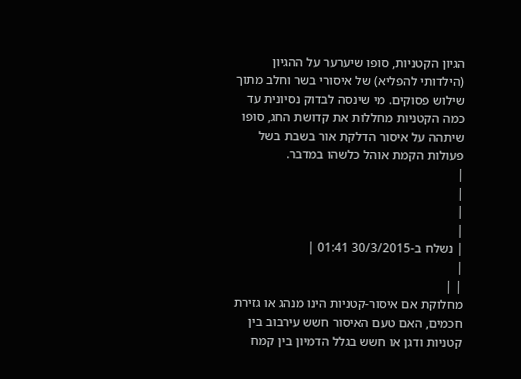הגיון הקטניות, סופו שיערער על ההגיון (הילדותי להפליא) של איסורי בשר וחלב מתוך שילוש פסוקים. מי שינסה לבדוק נסיונית עד כמה הקטניות מחללות את קדושת החג, סופו שיתהה על איסור הדלקת אור בשבת בשל פעולות הקמת אוהל כלשהו במדבר.
|
|
|
|
| נשלח ב-30/3/2015 01:41 |
|
| |
מחלוקת אם איסור-קטניות הינו מנהג או גזירת חכמים, האם טעם האיסור חשש עירבוב בין קטניות ודגן או חשש בגלל הדמיון בין קמח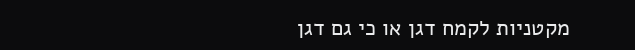מקטניות לקמח דגן או כי גם דגן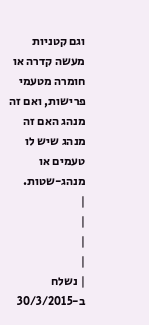וגם קטניות מעשה קדרה או חומרה מטעמי פרישות, ואם זה מנהג האם זה מנהג שיש לו טעמים או מנהג-שטות.
|
|
|
|
| נשלח ב-30/3/2015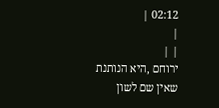02:12 |
|
| |
ירוחם ,היא הנותנת שאין שם לשון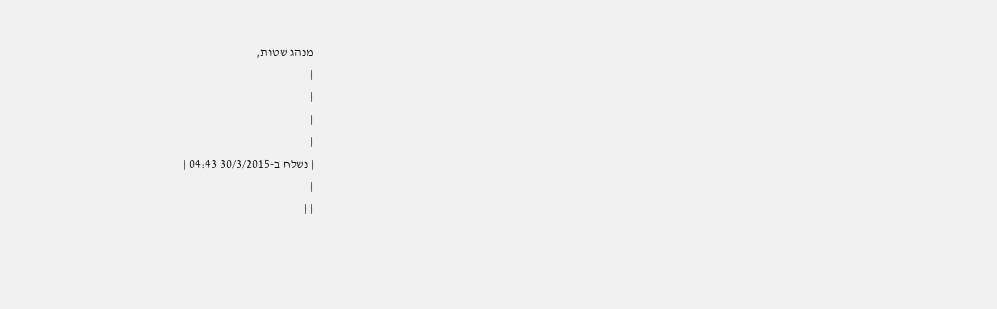מנהג שטות,
|
|
|
|
| נשלח ב-30/3/2015 04:43 |
|
| |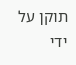תוקן על ידי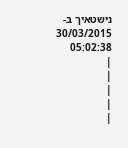נישטאיך ב- 30/03/2015 05:02:38
|
|
|
|
|